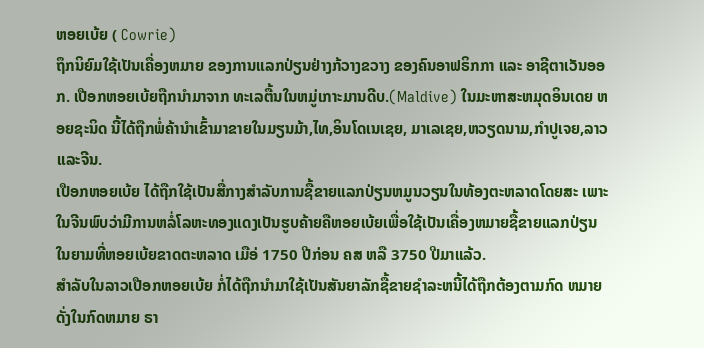ຫອຍເບ້ຍ ( Cowrie)
ຖຶກນິຍົມໃຊ້ເປັນເຄື່ອງຫມາຍ ຂອງການແລກປ່ຽນຢ່າງກ້ວາງຂວາງ ຂອງຄົນອາຟຣິກກາ ແລະ ອາຊີຕາເວັນອອກ. ເປືອກຫອຍເບ້ຍຖືກນຳມາຈາກ ທະເລຕື້ນໃນຫມູ່ເກາະມານດີບ.(Maldive) ໃນມະຫາສະຫມຸດອິນເດຍ ຫອຍຊະນິດ ນີ້ໄດ້ຖືກພໍ່ຄ້ານຳເຂົ້າມາຂາຍໃນມຽນມ້າ,ໄທ,ອິນໂດເນເຊຍ, ມາເລເຊຍ,ຫວຽດນາມ,ກຳປູເຈຍ,ລາວແລະຈີນ.
ເປືອກຫອຍເບ້ຍ ໄດ້ຖືກໃຊ້ເປັນສື່ກາງສຳລັບການຊື້ຂາຍແລກປ່ຽນຫມູນວຽນໃນທ້ອງຕະຫລາດໂດຍສະ ເພາະໃນຈີນພົບວ່າມີການຫລໍ່ໂລຫະທອງແດງເປັນຮູບຄ້າຍຄືຫອຍເບ້ຍເພື່ອໃຊ້ເປັນເຄື່ອງຫມາຍຊື້ຂາຍແລກປ່ຽນ ໃນຍາມທີ່ຫອຍເບ້ຍຂາດຕະຫລາດ ເມືອ່ 1750 ປີກ່ອນ ຄສ ຫລື 3750 ປີມາແລ້ວ.
ສຳລັບໃນລາວເປືອກຫອຍເບ້ຍ ກໍ່ໄດ້ຖືກນຳມາໃຊ້ເປັນສັນຍາລັກຊື້ຂາຍຊຳລະຫນີ້ໄດ້ຖືກຕ້ອງຕາມກົດ ຫມາຍດັ່ງໃນກົດຫມາຍ ຣາ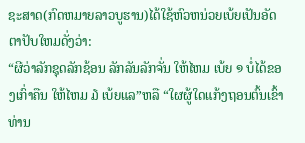ຊະສາດ(ກົດຫມາຍລາວບູຮານ)ໄດ້ໃຊ້ຫົວຫນ່ວຍເບ້ຍເປັນອັດຕາປັບໃຫມດັ່ງວ່າ:
“ຜີວ່າລັກຊຸດລັກຊ້ອນ ລັກລັນລັກຈັ່ນ ໃຫ້ໄຫມ ເບ້ຍ ໑ ບໍ່ໄດ້ຂອງເກົ່າຄືນ ໃຫ້ໄຫມ ໓ ເບ້ຍແລ”ຫລື “ໃຜຜູ້ໃດແກ້ງຖອນຕົ້ນເຂົ້າທ່ານ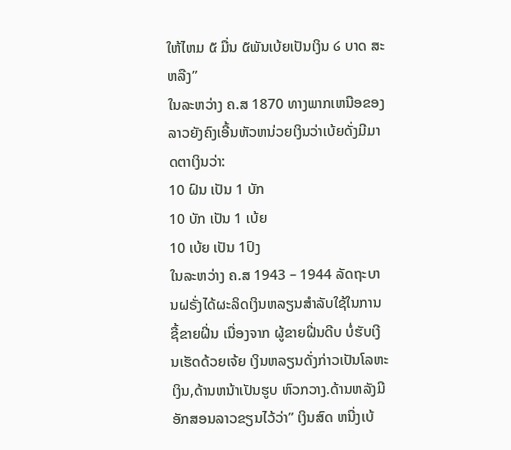ໃຫ້ໄຫມ ໕ ມື່ນ ໕ພັນເບ້ຍເປັນເງິນ ໒ ບາດ ສະຫລືງ”
ໃນລະຫວ່າງ ຄ.ສ 1870 ທາງພາກເຫນືອຂອງລາວຍັງຄົງເອີ້ນຫັວຫນ່ວຍເງິນວ່າເບ້ຍດັ່ງມີມາດຕາເງິນວ່າ:
10 ຝົນ ເປັນ 1 ບັກ
10 ບັກ ເປັນ 1 ເບ້ຍ
10 ເບ້ຍ ເປັນ 1ປົງ
ໃນລະຫວ່າງ ຄ.ສ 1943 – 1944 ລັດຖະບານຝຣັ່ງໄດ້ຜະລິດເງິນຫລຽນສຳລັບໃຊ້ໃນການຊື້ຂາຍຝີ່ນ ເນື່ອງຈາກ ຜູ້ຂາຍຝີ່ນດີບ ບໍ່ຮັບເງີນເຮັດດ້ວຍເຈ້ຍ ເງິນຫລຽນດັ່ງກ່າວເປັນໂລຫະເງິນ,ດ້ານຫນ້າເປັນຮູບ ຫົວກວາງ.ດ້ານຫລັງມີ ອັກສອນລາວຂຽນໄວ້ວ່າ” ເງິນສົດ ຫນື່ງເບ້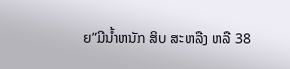ຍ”ມີນ້ຳຫນັກ ສິບ ສະຫລືງ ຫລື 38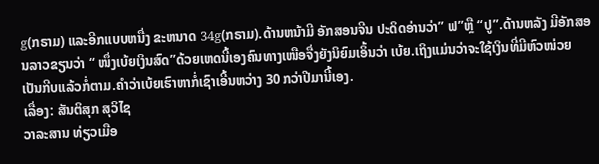g(ກຣາມ) ແລະອີກແບບຫນື່ງ ຂະຫນາດ 34g(ກຣາມ).ດ້ານຫນ້າມີ ອັກສອນຈີນ ປະດິດອ່ານວ່າ” ຟ”ຫຼື “ປູ”.ດ້ານຫລັງ ມີອັກສອນລາວຂຽນວ່າ “ ໜຶ່ງເບ້ຍເງິນສົດ”ດ້ວຍເຫດນີ້ເອງຄົນທາງເໜືອຈື່ງຍັງນິຍົມເອິ້ນວ່າ ເບ້ຍ.ເຖິງແມ່ນວ່າຈະໃຊ້ເງິນທີ່ມີຫົວໜ່ວຍ ເປັນກີບແລ້ວກໍ່ຕາມ.ຄຳວ່າເບ້ຍເຮົາຫາກໍ່ເຊົາເອີ້ນຫວ່າງ 30 ກວ່າປີມານີ້ເອງ.
ເລື່ອງ: ສັນຕິສຸກ ສຸວິໄຊ
ວາລະສານ ທ່ຽວເມືອ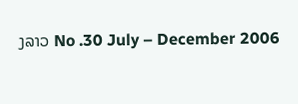ງລາວ No .30 July – December 2006